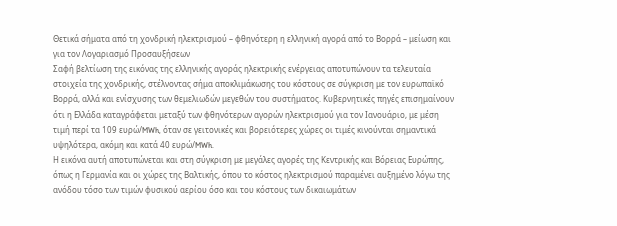Θετικά σήματα από τη χονδρική ηλεκτρισμού – φθηνότερη η ελληνική αγορά από το Βορρά – μείωση και για τον Λογαριασμό Προσαυξήσεων
Σαφή βελτίωση της εικόνας της ελληνικής αγοράς ηλεκτρικής ενέργειας αποτυπώνουν τα τελευταία στοιχεία της χονδρικής, στέλνοντας σήμα αποκλιμάκωσης του κόστους σε σύγκριση με τον ευρωπαϊκό Βορρά, αλλά και ενίσχυσης των θεμελιωδών μεγεθών του συστήματος. Κυβερνητικές πηγές επισημαίνουν ότι η Ελλάδα καταγράφεται μεταξύ των φθηνότερων αγορών ηλεκτρισμού για τον Ιανουάριο, με μέση τιμή περί τα 109 ευρώ/MWh, όταν σε γειτονικές και βορειότερες χώρες οι τιμές κινούνται σημαντικά υψηλότερα, ακόμη και κατά 40 ευρώ/MWh.
Η εικόνα αυτή αποτυπώνεται και στη σύγκριση με μεγάλες αγορές της Κεντρικής και Βόρειας Ευρώπης, όπως η Γερμανία και οι χώρες της Βαλτικής, όπου το κόστος ηλεκτρισμού παραμένει αυξημένο λόγω της ανόδου τόσο των τιμών φυσικού αερίου όσο και του κόστους των δικαιωμάτων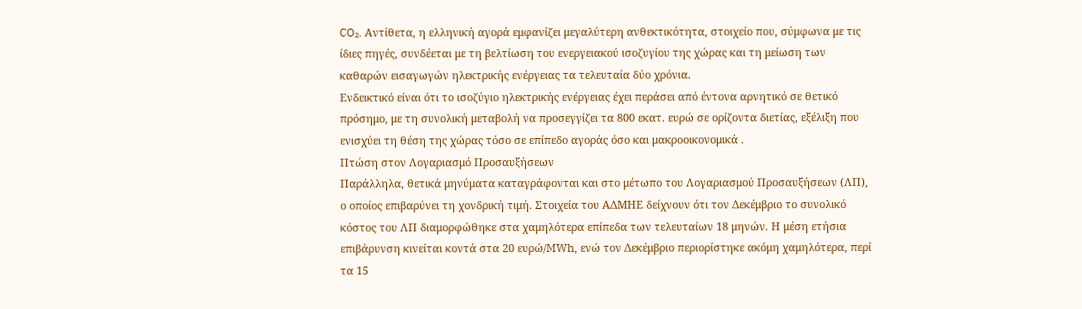CO₂. Αντίθετα, η ελληνική αγορά εμφανίζει μεγαλύτερη ανθεκτικότητα, στοιχείο που, σύμφωνα με τις ίδιες πηγές, συνδέεται με τη βελτίωση του ενεργειακού ισοζυγίου της χώρας και τη μείωση των καθαρών εισαγωγών ηλεκτρικής ενέργειας τα τελευταία δύο χρόνια.
Ενδεικτικό είναι ότι το ισοζύγιο ηλεκτρικής ενέργειας έχει περάσει από έντονα αρνητικό σε θετικό πρόσημο, με τη συνολική μεταβολή να προσεγγίζει τα 800 εκατ. ευρώ σε ορίζοντα διετίας, εξέλιξη που ενισχύει τη θέση της χώρας τόσο σε επίπεδο αγοράς όσο και μακροοικονομικά .
Πτώση στον Λογαριασμό Προσαυξήσεων
Παράλληλα, θετικά μηνύματα καταγράφονται και στο μέτωπο του Λογαριασμού Προσαυξήσεων (ΛΠ), ο οποίος επιβαρύνει τη χονδρική τιμή. Στοιχεία του ΑΔΜΗΕ δείχνουν ότι τον Δεκέμβριο το συνολικό κόστος του ΛΠ διαμορφώθηκε στα χαμηλότερα επίπεδα των τελευταίων 18 μηνών. Η μέση ετήσια επιβάρυνση κινείται κοντά στα 20 ευρώ/MWh, ενώ τον Δεκέμβριο περιορίστηκε ακόμη χαμηλότερα, περί τα 15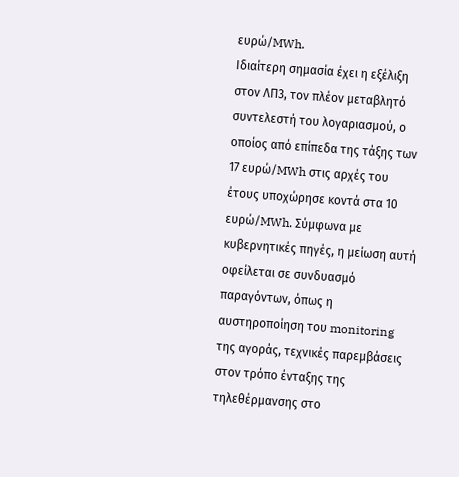ευρώ/MWh.
Ιδιαίτερη σημασία έχει η εξέλιξη στον ΛΠ3, τον πλέον μεταβλητό συντελεστή του λογαριασμού, ο οποίος από επίπεδα της τάξης των 17 ευρώ/MWh στις αρχές του έτους υποχώρησε κοντά στα 10 ευρώ/MWh. Σύμφωνα με κυβερνητικές πηγές, η μείωση αυτή οφείλεται σε συνδυασμό παραγόντων, όπως η αυστηροποίηση του monitoring της αγοράς, τεχνικές παρεμβάσεις στον τρόπο ένταξης της τηλεθέρμανσης στο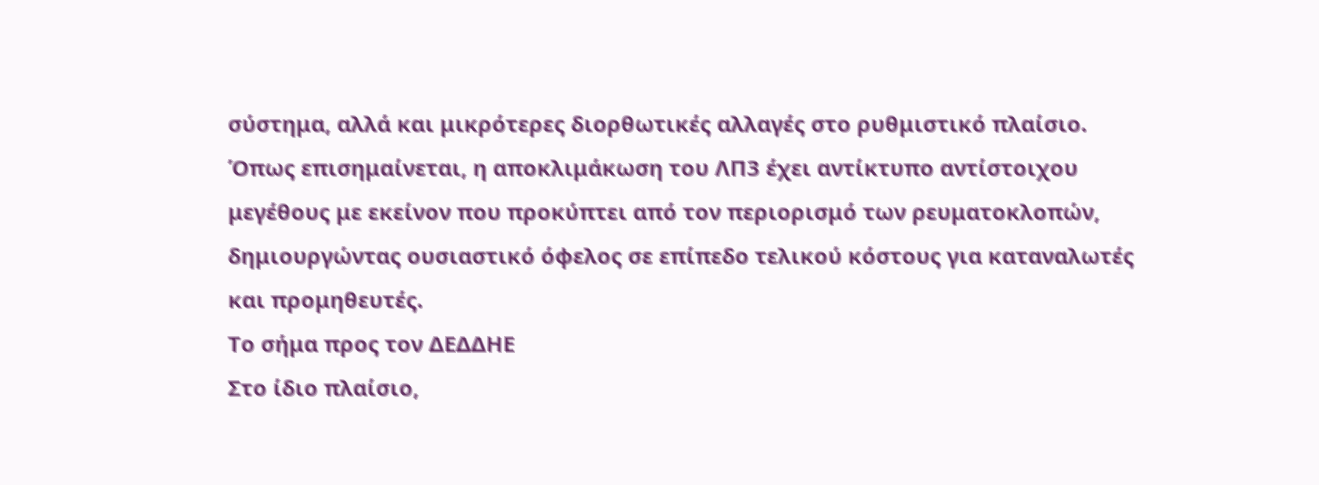σύστημα, αλλά και μικρότερες διορθωτικές αλλαγές στο ρυθμιστικό πλαίσιο.
Όπως επισημαίνεται, η αποκλιμάκωση του ΛΠ3 έχει αντίκτυπο αντίστοιχου μεγέθους με εκείνον που προκύπτει από τον περιορισμό των ρευματοκλοπών, δημιουργώντας ουσιαστικό όφελος σε επίπεδο τελικού κόστους για καταναλωτές και προμηθευτές.
Το σήμα προς τον ΔΕΔΔΗΕ
Στο ίδιο πλαίσιο,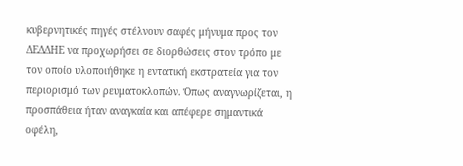κυβερνητικές πηγές στέλνουν σαφές μήνυμα προς τον ΔΕΔΔΗΕ να προχωρήσει σε διορθώσεις στον τρόπο με τον οποίο υλοποιήθηκε η εντατική εκστρατεία για τον περιορισμό των ρευματοκλοπών. Όπως αναγνωρίζεται, η προσπάθεια ήταν αναγκαία και απέφερε σημαντικά οφέλη,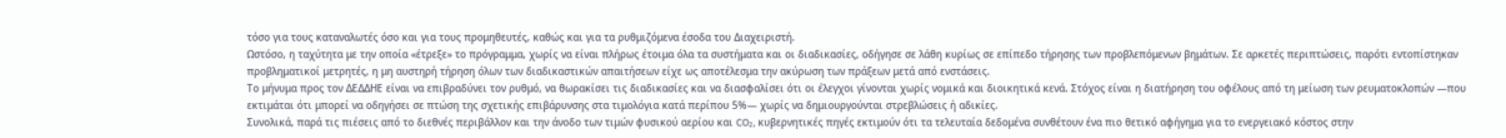τόσο για τους καταναλωτές όσο και για τους προμηθευτές, καθώς και για τα ρυθμιζόμενα έσοδα του Διαχειριστή.
Ωστόσο, η ταχύτητα με την οποία «έτρεξε» το πρόγραμμα, χωρίς να είναι πλήρως έτοιμα όλα τα συστήματα και οι διαδικασίες, οδήγησε σε λάθη κυρίως σε επίπεδο τήρησης των προβλεπόμενων βημάτων. Σε αρκετές περιπτώσεις, παρότι εντοπίστηκαν προβληματικοί μετρητές, η μη αυστηρή τήρηση όλων των διαδικαστικών απαιτήσεων είχε ως αποτέλεσμα την ακύρωση των πράξεων μετά από ενστάσεις.
Το μήνυμα προς τον ΔΕΔΔΗΕ είναι να επιβραδύνει τον ρυθμό, να θωρακίσει τις διαδικασίες και να διασφαλίσει ότι οι έλεγχοι γίνονται χωρίς νομικά και διοικητικά κενά. Στόχος είναι η διατήρηση του οφέλους από τη μείωση των ρευματοκλοπών —που εκτιμάται ότι μπορεί να οδηγήσει σε πτώση της σχετικής επιβάρυνσης στα τιμολόγια κατά περίπου 5%— χωρίς να δημιουργούνται στρεβλώσεις ή αδικίες.
Συνολικά, παρά τις πιέσεις από το διεθνές περιβάλλον και την άνοδο των τιμών φυσικού αερίου και CO₂, κυβερνητικές πηγές εκτιμούν ότι τα τελευταία δεδομένα συνθέτουν ένα πιο θετικό αφήγημα για το ενεργειακό κόστος στην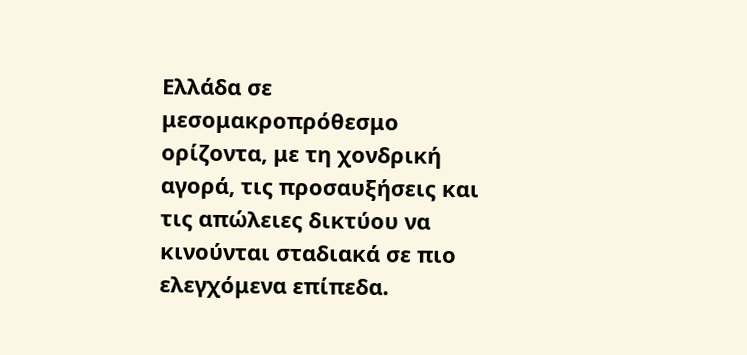Ελλάδα σε μεσομακροπρόθεσμο ορίζοντα, με τη χονδρική αγορά, τις προσαυξήσεις και τις απώλειες δικτύου να κινούνται σταδιακά σε πιο ελεγχόμενα επίπεδα.